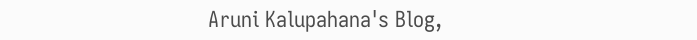Aruni Kalupahana's Blog,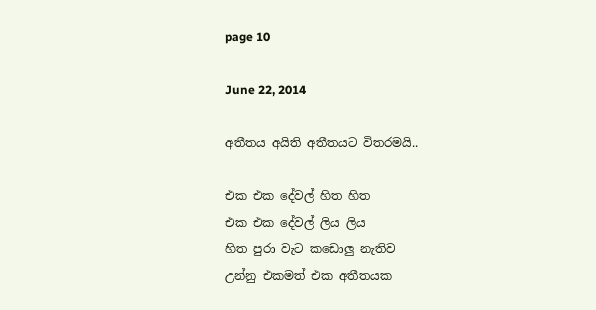page 10

June 22, 2014

අතීතය අයිති අතීතයට විතරමයි..

එක එක දේවල් හිත හිත
එක එක දේවල් ලිය ලිය
හිත පුරා වැට කඩොලු නැතිව
උන්නු එකමත් එක අතීතයක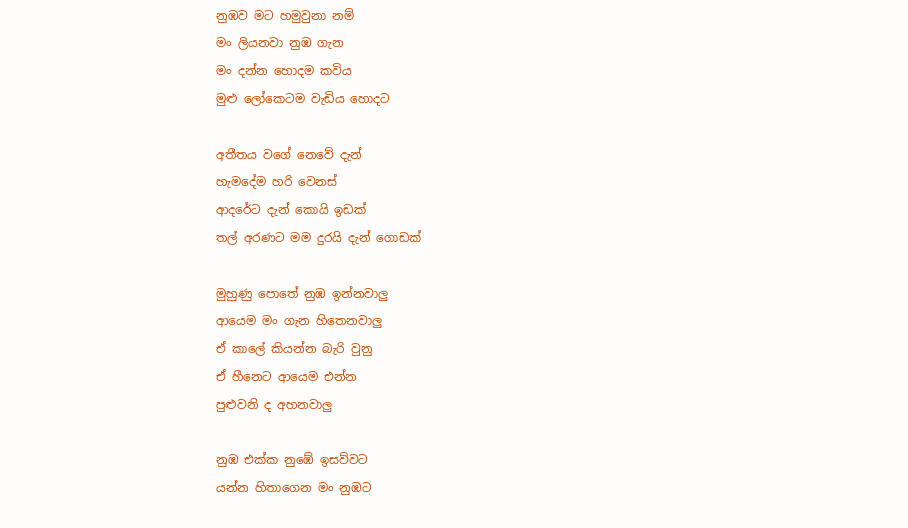නුඹව මට හමුවුනා නම්
මං ලියනවා නුඹ ගැන
මං දන්න හොදම කවිය
මුළු ලෝකෙටම වැඩිය හොදට

අතීතය වගේ නෙවේ දැන්
හැමදේම හරි වෙනස්
ආදරේට දැන් කොයි ඉඩක්
තල් අරණට මම දුරයි දැන් ගොඩක්

මුහුණු පොතේ නුඹ ඉන්නවාලු
ආයෙම මං ගැන හිතෙනවාලු
ඒ කාලේ කියන්න බැරි වුනු
ඒ හීනෙට ආයෙම එන්න
පුළුවනි ද අහනවාලු

නුඹ එක්ක නුඹේ ඉසව්වට
යන්න හිතාගෙන මං නුඹට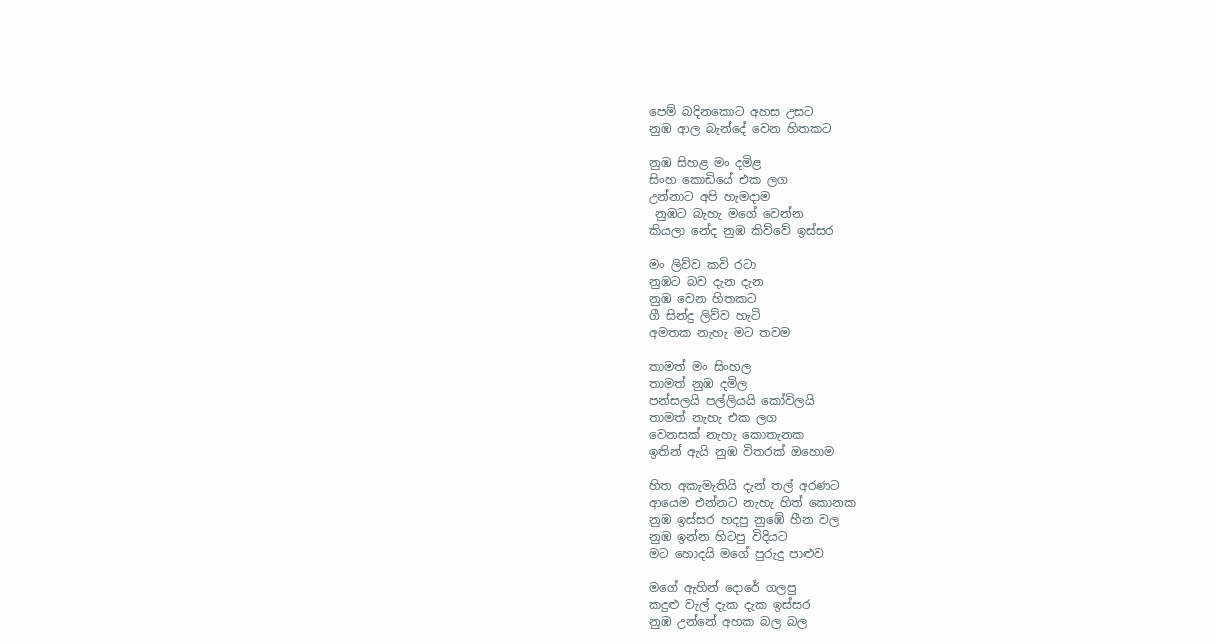පෙම් බදිනකොට අහස උසට
නුඹ ආල බැන්දේ වෙන හිතකට

නුඹ සිහළ මං දමිළ
සිංහ කොඩියේ එක ලග
උන්නාට අපි හැමදාම
 නුඹට බැහැ මගේ වෙන්න
කියලා නේද නුඹ කිව්වේ ඉස්සර

මං ලිව්ව කවි රටා
නුඹට බව දැන දැන
නුඹ වෙන හිතකට
ගී සින්දු ලිව්ව හැටි
අමතක නැහැ මට තවම

තාමත් මං සිංහල
තාමත් නුඹ දමිල
පන්සලයි පල්ලියයි කෝවිලයි
තාමත් නැහැ එක ලග
වෙනසක් නැහැ කොතැනක
ඉතින් ඇයි නුඹ විතරක් ඔහොම

හිත අකැමැතියි දැන් තල් අරණට
ආයෙම එන්නට නැහැ හිත් කොනක
නුඹ ඉස්සර හදපු නුඹේ හීන වල
නුඹ ඉන්න හිටපු විදියට
මට හොදයි මගේ පුරුදු පාළුව

මගේ ඇහින් දොරේ ගලපු
කදුළු වැල් දැක දැක ඉස්සර
නුඹ උන්නේ අහක බල බල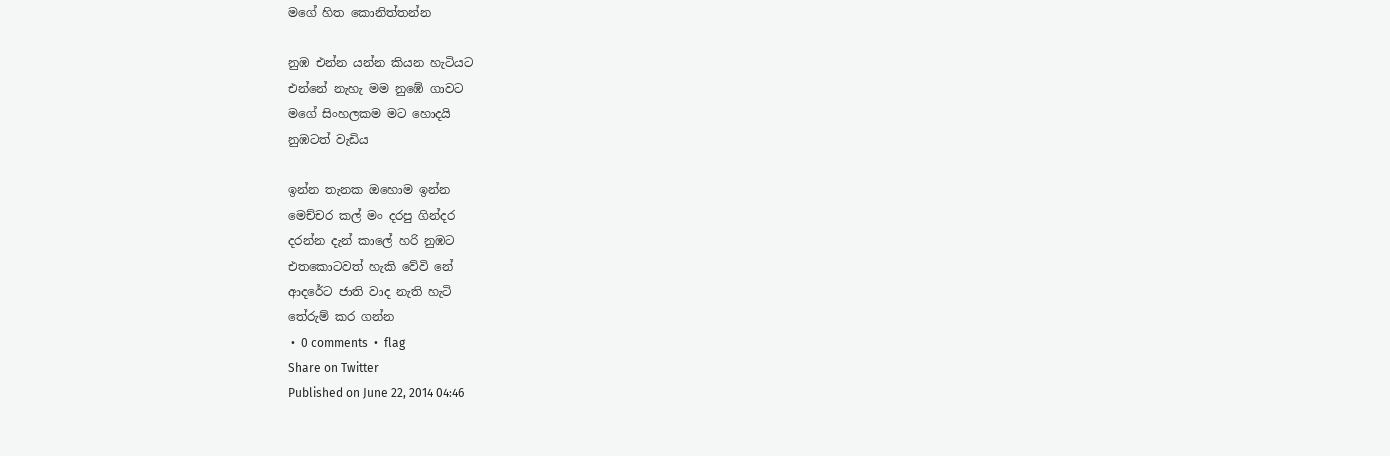මගේ හිත කොනිත්තන්න

නුඹ එන්න යන්න කියන හැටියට
එන්නේ නැහැ මම නුඹේ ගාවට
මගේ සිංහලකම මට හොදයි
නුඹටත් වැඩිය

ඉන්න තැනක ඔහොම ඉන්න
මෙච්චර කල් මං දරපු ගින්දර
දරන්න දැන් කාලේ හරි නුඹට
එතකොටවත් හැකි වේවි නේ
ආදරේට ජාති වාද නැති හැටි
තේරුම් කර ගන්න
 •  0 comments  •  flag
Share on Twitter
Published on June 22, 2014 04:46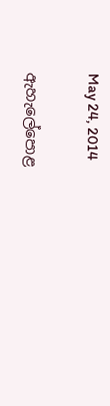May 24, 2014

ඇහැලේපොළ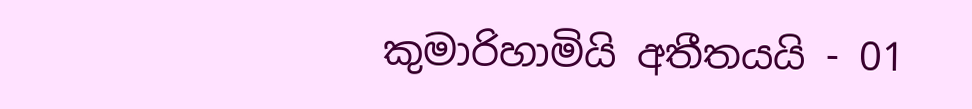කුමාරිහාමියි අතීතයයි - 01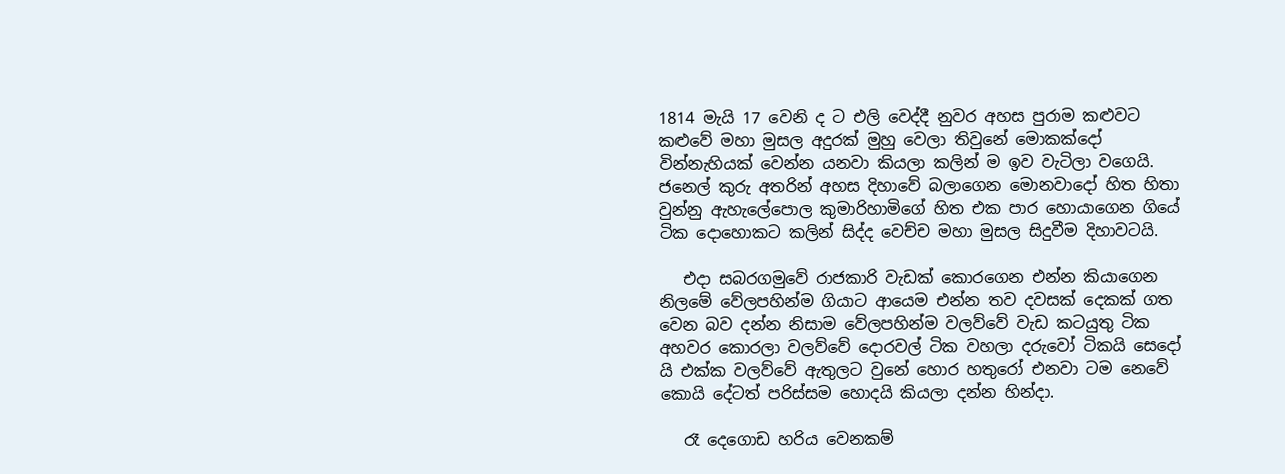1814 මැයි 17 වෙනි ද ට එලි වෙද්දී නුවර අහස පුරාම කළුවට කළුවේ මහා මුසල අදුරක් මුහු වෙලා තිවුනේ මොකක්දෝ වින්නැහියක් වෙන්න යනවා කියලා කලින් ම ඉව වැටිලා වගෙයි.  ජනෙල් කුරු අතරින් අහස දිහාවේ බලාගෙන මොනවාදෝ හිත හිතා වුන්නු ඇහැලේපොල කුමාරිහාමිගේ හිත එක පාර හොයාගෙන ගියේ ටික දොහොකට කලින් සිද්ද වෙච්ච මහා මුසල සිදුවීම දිහාවටයි.

   එදා සබරගමුවේ රාජකාරි වැඩක් කොරගෙන එන්න කියාගෙන නිලමේ වේලපහින්ම ගියාට ආයෙම එන්න තව දවසක් දෙකක් ගත වෙන බව දන්න නිසාම වේලපහින්ම වලව්වේ වැඩ කටයුතු ටික අහවර කොරලා වලව්වේ දොරවල් ටික වහලා දරුවෝ ටිකයි සෙදෝ යි එක්ක වලව්වේ ඇතුලට වුනේ හොර හතුරෝ එනවා ටම නෙවේ  කොයි දේටත් පරිස්සම හොදයි කියලා දන්න හින්දා.

   රෑ දෙගොඩ හරිය වෙනකම්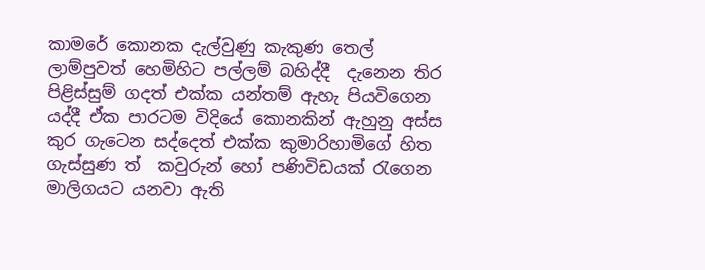කාමරේ කොනක දැල්වුණු කැකුණ තෙල් ලාම්පුවත් හෙමිහිට පල්ලම් බහිද්දී  දැනෙන තිර පිළිස්සුම් ගදත් එක්ක යන්තම් ඇහැ පියවිගෙන යද්දී ඒක පාරටම විදියේ කොනකින් ඇහුනු අස්ස කුර ගැටෙන සද්දෙත් එක්ක කුමාරිහාමිගේ හිත ගැස්සුණ ත්  කවුරුන් හෝ පණිවිඩයක් රැගෙන මාලිගයට යනවා ඇති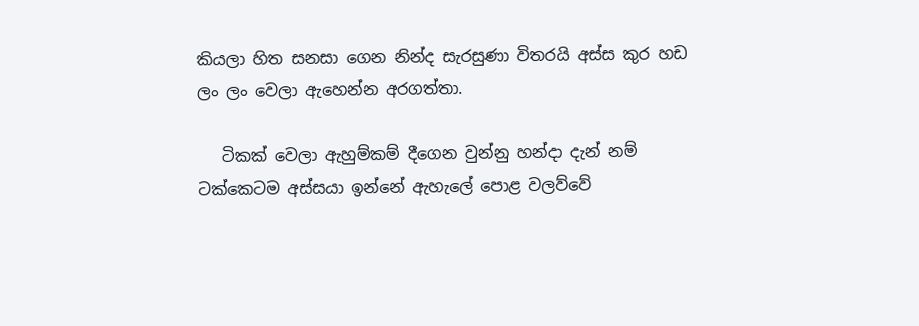කියලා හිත සනසා ගෙන නින්ද සැරසුණා විතරයි අස්ස කුර හඩ ලං ලං වෙලා ඇහෙන්න අරගත්තා.

   ටිකක් වෙලා ඇහුම්කම් දීගෙන වුන්නු හන්දා දැන් නම් ටක්කෙටම අස්සයා ඉන්නේ ඇහැලේ පොළ වලව්වේ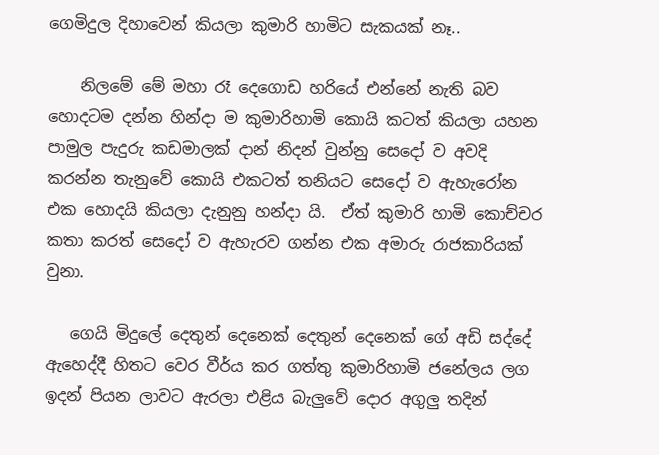ගෙමිදුල දිහාවෙන් කියලා කුමාරි හාමිට සැකයක් නෑ..

    නිලමේ මේ මහා රෑ දෙගොඩ හරියේ එන්නේ නැති බව හොදටම දන්න හින්දා ම කුමාරිහාමි කොයි කටත් කියලා යහන පාමුල පැදුරු කඩමාලක් දාන් නිදන් වුන්නු සෙදෝ ව අවදි කරන්න තැනුවේ කොයි එකටත් තනියට සෙදෝ ව ඇහැරෝන එක හොදයි කියලා දැනුනු හන්දා යි.  ඒත් කුමාරි හාමි කොච්චර කතා කරත් සෙදෝ ව ඇහැරව ගන්න එක අමාරු රාජකාරියක් වුනා.

   ගෙයි මිදුලේ දෙතුන් දෙනෙක් දෙතුන් දෙනෙක් ගේ අඩි සද්දේ ඇහෙද්දී හිතට වෙර වීර්ය කර ගත්තු කුමාරිහාමි ජනේලය ලග ඉදන් පියන ලාවට ඇරලා එළිය බැලුවේ දොර අගුලු තදින්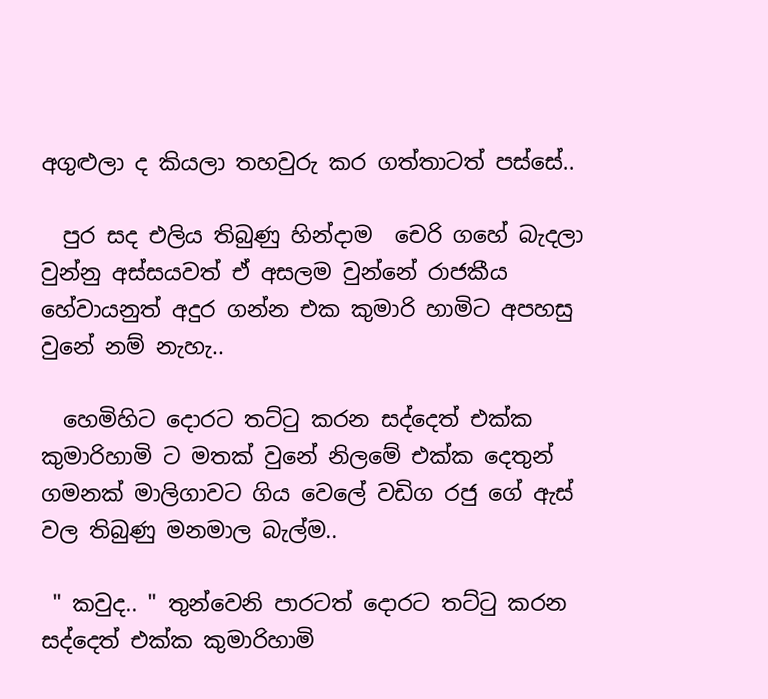අගුළුලා ද කියලා තහවුරු කර ගත්තාටත් පස්සේ..

  පුර සද එලිය තිබුණු හින්දාම  චෙරි ගහේ බැදලා වුන්නු අස්සයවත් ඒ අසලම වුන්නේ රාජකීය හේවායනුත් අදුර ගන්න එක කුමාරි හාමිට අපහසු වුනේ නම් නැහැ..

  හෙමිහිට දොරට තට්ටු කරන සද්දෙත් එක්ක කුමාරිහාමි ට මතක් වුනේ නිලමේ එක්ක දෙතුන් ගමනක් මාලිගාවට ගිය වෙලේ වඩිග රජු ගේ ඇස් වල තිබුණු මනමාල බැල්ම..

 " කවුද.. " තුන්වෙනි පාරටත් දොරට තට්ටු කරන සද්දෙත් එක්ක කුමාරිහාමි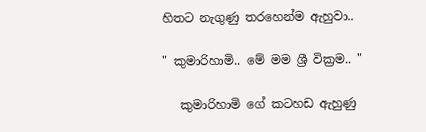හිතට නැගුණු තරහෙන්ම ඇහුවා..

" කුමාරිහාමි.. මේ මම ශ්‍රී වික්‍රම.. "

   කුමාරිහාමි ගේ කටහඩ ඇහුණු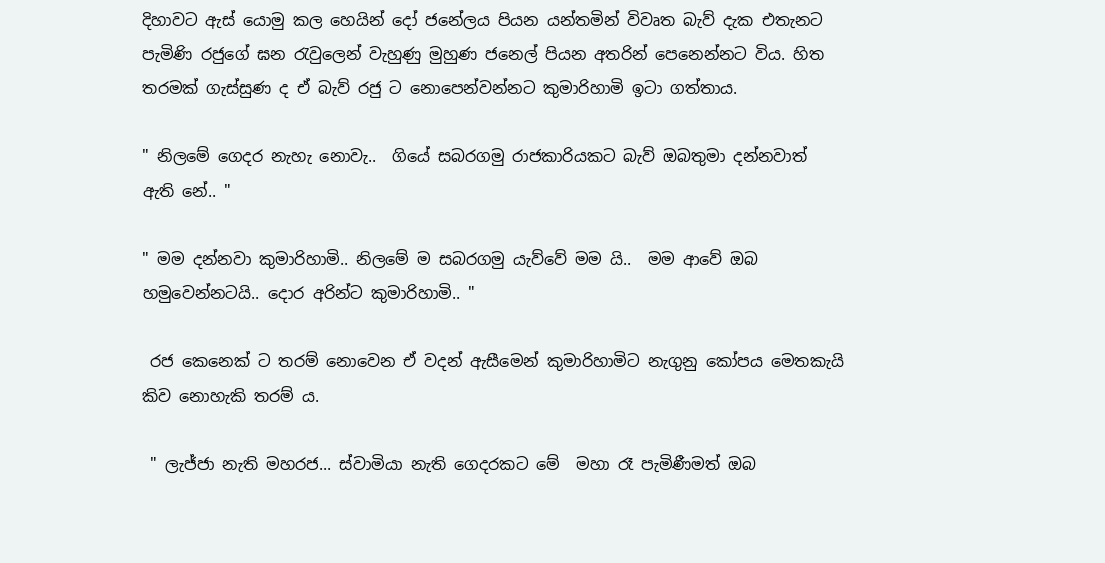දිහාවට ඇස් යොමු කල හෙයින් දෝ ජනේලය පියන යන්තමින් විවෘත බැව් දැක එතැනට පැමිණි රජුගේ ඝන රැවුලෙන් වැහුණු මුහුණ ජනෙල් පියන අතරින් පෙනෙන්නට විය. හිත තරමක් ගැස්සුණ ද ඒ බැව් රජු ට නොපෙන්වන්නට කුමාරිහාමි ඉටා ගත්තාය.

" නිලමේ ගෙදර නැහැ නොවැ..  ගියේ සබරගමු රාජකාරියකට බැව් ඔබතුමා දන්නවාත්  ඇති නේ.. "

" මම දන්නවා කුමාරිහාමි.. නිලමේ ම සබරගමු යැව්වේ මම යි..  මම ආවේ ඔබ හමුවෙන්නටයි.. දොර අරින්ට කුමාරිහාමි.. "

 රජ කෙනෙක් ට තරම් නොවෙන ඒ වදන් ඇසීමෙන් කුමාරිහාමිට නැගුනු කෝපය මෙතකැයි කිව නොහැකි තරම් ය.

 " ලැජ්ජා නැති මහරජ... ස්වාමියා නැති ගෙදරකට මේ  මහා රෑ පැමිණීමත් ඔබ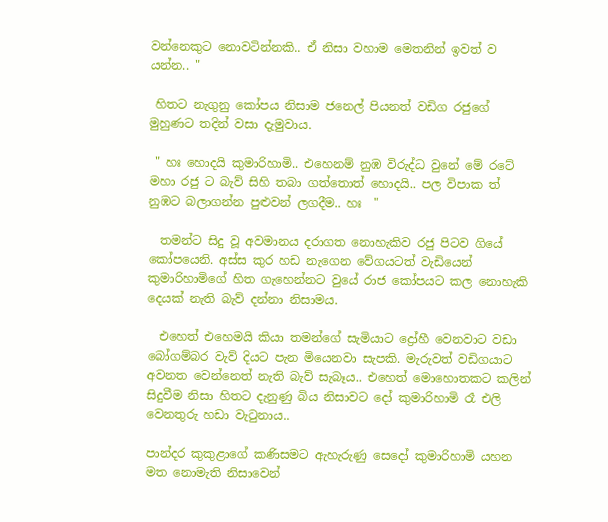වන්නෙකුට නොවටින්නකි.. ඒ නිසා වහාම මෙතනින් ඉවත් ව යන්න.. "

 හිතට නැගුනු කෝපය නිසාම ජනෙල් පියනත් වඩිග රජුගේ මුහුණට තදින් වසා දැමුවාය.

 " හඃ හොදයි කුමාරිහාමි.. එහෙනම් නුඹ විරුද්ධ වුනේ මේ රටේ මහා රජු ට බැව් සිහි තබා ගත්තොත් හොදයි.. පල විපාක ත් නුඹට බලාගන්න පුළුවන් ලගදීම.. හඃ  "

  තමන්ට සිදු වූ අවමානය දරාගත නොහැකිව රජු පිටව ගියේ කෝපයෙනි. අස්ස කුර හඩ නැගෙන වේගයටත් වැඩියෙන් කුමාරිහාමිගේ හිත ගැහෙන්නට වුයේ රාජ කෝපයට කල නොහැකි දෙයක් නැති බැව් දන්නා නිසාමය.

  එහෙත් එහෙමයි කියා තමන්ගේ සැමියාට ද්‍රෝහී වෙනවාට වඩා බෝගම්බර වැව් දියට පැන මියෙනවා සැපකි. මැරුවත් වඩිගයාට අවනත වෙන්නෙත් නැති බැව් සැබෑය.. එහෙත් මොහොතකට කලින් සිදුවීම නිසා හිතට දැනුණු බිය නිසාවට දෝ කුමාරිහාමි රෑ එලි වෙනතුරු හඩා වැටුනාය..

පාන්දර කුකුළාගේ කණිසමට ඇහැරුණු සෙදෝ කුමාරිහාමි යහන මත නොමැති නිසාවෙන්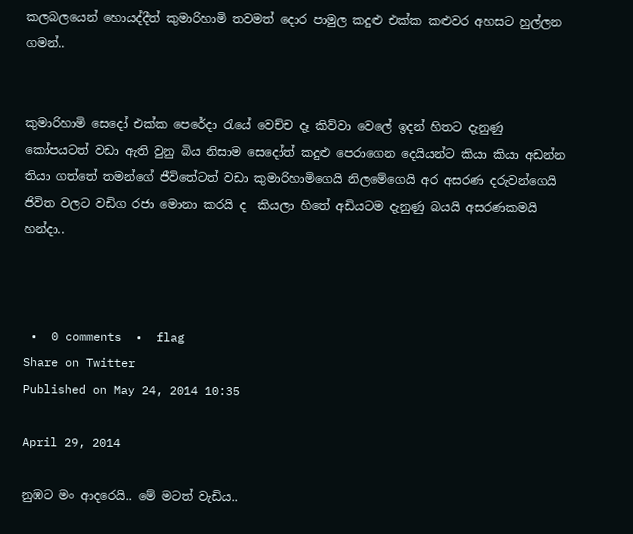කලබලයෙන් හොයද්දීත් කුමාරිහාමි තවමත් දොර පාමුල කදුළු එක්ක කළුවර අහසට හුල්ලන ගමන්..


කුමාරිහාමි සෙදෝ එක්ක පෙරේදා රැයේ වෙච්ච දෑ කිව්වා වෙලේ ඉදන් හිතට දැනුණු කෝපයටත් වඩා ඇති වුනු බිය නිසාම සෙදෝත් කදුළු පෙරාගෙන දෙයියන්ට කියා කියා අඩන්න තියා ගත්තේ තමන්ගේ ජීවිතේටත් වඩා කුමාරිහාමිගෙයි නිලමේගෙයි අර අසරණ දරුවන්ගෙයි ජිවිත වලට වඩිග රජා මොනා කරයි ද  කියලා හිතේ අඩියටම දැනුණු බයයි අසරණකමයි හන්දා..



 •  0 comments  •  flag
Share on Twitter
Published on May 24, 2014 10:35

April 29, 2014

නුඹට මං ආදරෙයි.. මේ මටත් වැඩිය..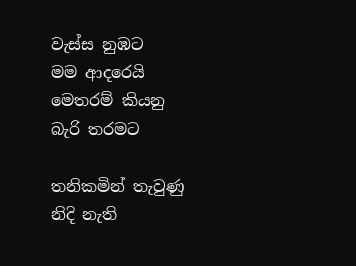වැස්ස නුඹට
මම ආදරෙයි
මෙතරම් කියනු
බැරි තරමට

තනිකමින් තැවුණු
නිදි නැති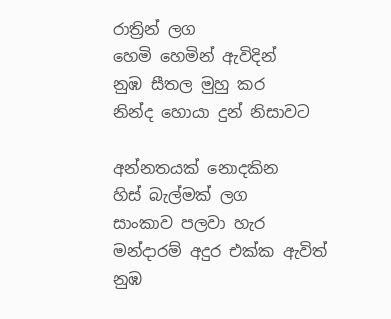රාත්‍රින් ලග
හෙමි හෙමින් ඇවිදින්
නුඹ සීතල මුහු කර
නින්ද හොයා දුන් නිසාවට

අන්නතයක් නොදකින
හිස් බැල්මක් ලග
සාංකාව පලවා හැර
මන්දාරම් අදුර එක්ක ඇවිත්
නුඹ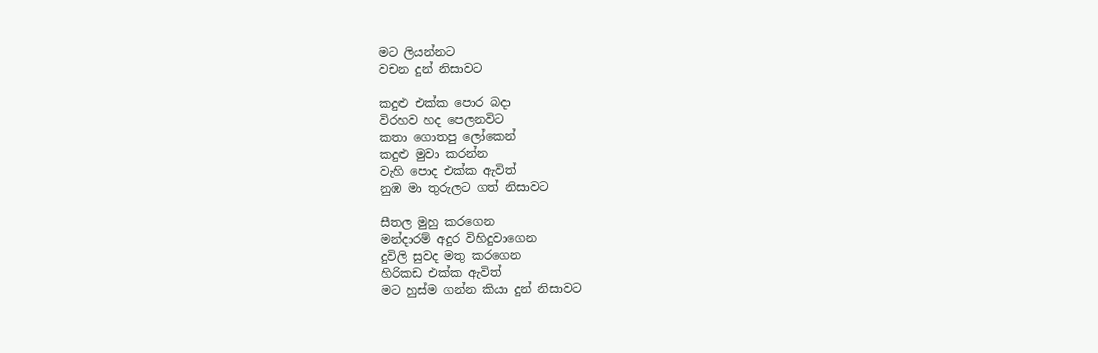මට ලියන්නට
වචන දුන් නිසාවට

කදුළු එක්ක පොර බදා
විරහව හද පෙලනවිට
කතා ගොතපු ලෝකෙන්
කදුළු මුවා කරන්න
වැහි පොද එක්ක ඇවිත්
නුඹ මා තුරුලට ගත් නිසාවට

සීතල මුහු කරගෙන
මන්දාරම් අදුර විහිදුවාගෙන
දුවිලි සුවද මතු කරගෙන
හිරිකඩ එක්ක ඇවිත්
මට හුස්ම ගන්න කියා දුන් නිසාවට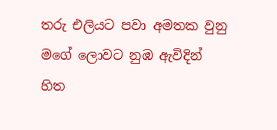තරු එලියට පවා අමතක වුනු
මගේ ලොවට නුඹ ඇවිදින්
හිත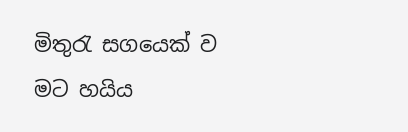මිතුරැ සගයෙක් ව
මට හයිය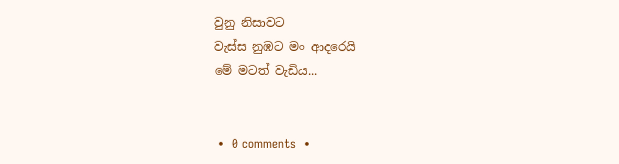වුනු නිසාවට
වැස්ස නුඹට මං ආදරෙයි
මේ මටත් වැඩිය...


 •  0 comments  •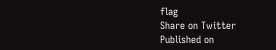flag
Share on Twitter
Published on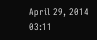April 29, 2014 03:11